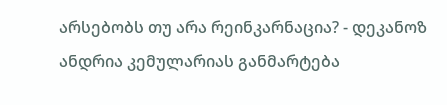არსებობს თუ არა რეინკარნაცია? - დეკანოზ ანდრია კემულარიას განმარტება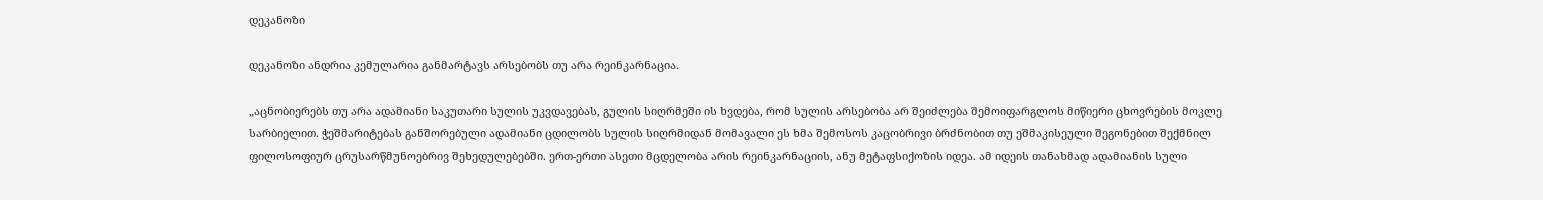დეკანოზი

დეკანოზი ანდრია კემულარია განმარტავს არსებობს თუ არა რეინკარნაცია.

„აცნობიერებს თუ არა ადამიანი საკუთარი სულის უკვდავებას, გულის სიღრმეში ის ხვდება, რომ სულის არსებობა არ შეიძლება შემოიფარგლოს მიწიერი ცხოვრების მოკლე სარბიელით. ჭეშმარიტებას განშორებული ადამიანი ცდილობს სულის სიღრმიდან მომავალი ეს ხმა შემოსოს კაცობრივი ბრძნობით თუ ეშმაკისეული შეგონებით შექმნილ ფილოსოფიურ ცრუსარწმუნოებრივ შეხედულებებში. ერთ-ერთი ასეთი მცდელობა არის რეინკარნაციის, ანუ მეტაფსიქოზის იდეა. ამ იდეის თანახმად ადამიანის სული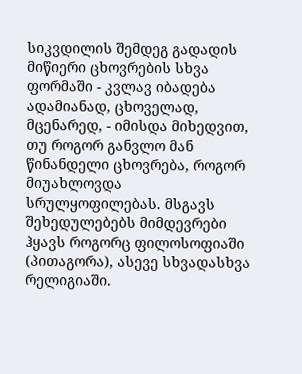სიკვდილის შემდეგ გადადის მიწიერი ცხოვრების სხვა ფორმაში - კვლავ იბადება ადამიანად, ცხოველად, მცენარედ, - იმისდა მიხედვით, თუ როგორ განვლო მან წინანდელი ცხოვრება, როგორ მიუახლოვდა სრულყოფილებას. მსგავს შეხედულებებს მიმდევრები ჰყავს როგორც ფილოსოფიაში (პითაგორა), ასევე სხვადასხვა რელიგიაში.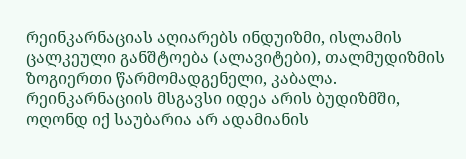რეინკარნაციას აღიარებს ინდუიზმი, ისლამის ცალკეული განშტოება (ალავიტები), თალმუდიზმის ზოგიერთი წარმომადგენელი, კაბალა. რეინკარნაციის მსგავსი იდეა არის ბუდიზმში, ოღონდ იქ საუბარია არ ადამიანის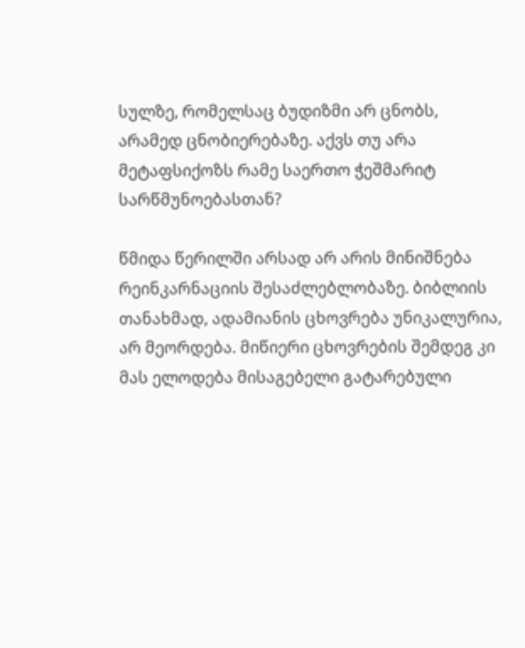სულზე, რომელსაც ბუდიზმი არ ცნობს, არამედ ცნობიერებაზე. აქვს თუ არა მეტაფსიქოზს რამე საერთო ჭეშმარიტ სარწმუნოებასთან?

წმიდა წერილში არსად არ არის მინიშნება რეინკარნაციის შესაძლებლობაზე. ბიბლიის თანახმად, ადამიანის ცხოვრება უნიკალურია, არ მეორდება. მიწიერი ცხოვრების შემდეგ კი მას ელოდება მისაგებელი გატარებული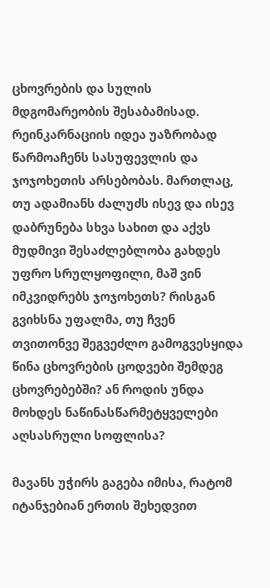ცხოვრების და სულის მდგომარეობის შესაბამისად. რეინკარნაციის იდეა უაზრობად წარმოაჩენს სასუფევლის და ჯოჯოხეთის არსებობას. მართლაც, თუ ადამიანს ძალუძს ისევ და ისევ დაბრუნება სხვა სახით და აქვს მუდმივი შესაძლებლობა გახდეს უფრო სრულყოფილი, მაშ ვინ იმკვიდრებს ჯოჯოხეთს? რისგან გვიხსნა უფალმა, თუ ჩვენ თვითონვე შეგვეძლო გამოგვესყიდა წინა ცხოვრების ცოდვები შემდეგ ცხოვრებებში? ან როდის უნდა მოხდეს ნაწინასწარმეტყველები აღსასრული სოფლისა?

მავანს უჭირს გაგება იმისა, რატომ იტანჯებიან ერთის შეხედვით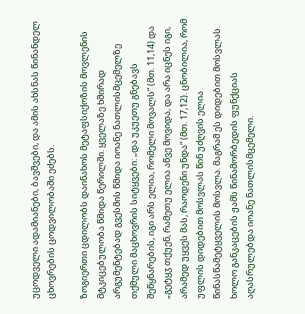უცოდველი ადამიანები, ბავშვები, და ამის ახსნას წინანდელ ცხოვრების ცოდვილობაში ეძებს.

ზოგიერთი ცდილობს დაინახოს მეტაფსიქოზის მოვლენის მტკიცებულობა წმიდა წერილში. ყველაზე ხშირად არგუმენტებად გვესმის წმიდა იოანე ნათლისმცემელზე თქმული მაცხოვრის სიტყვები: „და უკუეთუ გნებავს შეწყნარების, იგი არს ელია, რომელი მოვალს“ (მთ. 11,14) და „გეტყჳ თქუენ, რამეთუ ელია აწვე მოვიდა, და არა იცნეს იგი, არამედ უყვეს მას, რაოდენი უნდა“ (მთ. 17,12). ცნობილია, რომ უფლის დიდებით მოსვლას წინ უძღვის ელია წინასწამეტყველის მოსვლა. მაგრამ ეს დიდებით მოსვლას. ხოლო განკაცების ჟამს წინამორბედის ფუნქციას აღასრულებდა იოანე ნათლისმცემელი.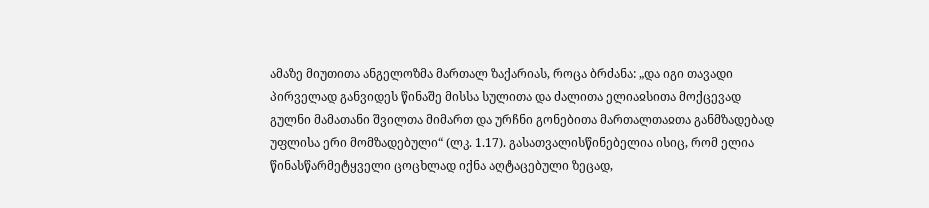ამაზე მიუთითა ანგელოზმა მართალ ზაქარიას, როცა ბრძანა: „და იგი თავადი პირველად განვიდეს წინაშე მისსა სულითა და ძალითა ელიაჲსითა მოქცევად გულნი მამათანი შვილთა მიმართ და ურჩნი გონებითა მართალთაჲთა განმზადებად უფლისა ერი მომზადებული“ (ლკ. 1.17). გასათვალისწინებელია ისიც, რომ ელია წინასწარმეტყველი ცოცხლად იქნა აღტაცებული ზეცად,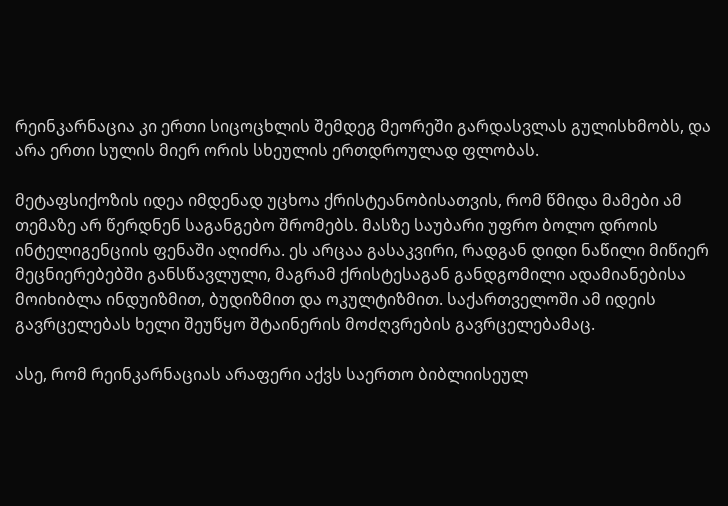რეინკარნაცია კი ერთი სიცოცხლის შემდეგ მეორეში გარდასვლას გულისხმობს, და არა ერთი სულის მიერ ორის სხეულის ერთდროულად ფლობას.

მეტაფსიქოზის იდეა იმდენად უცხოა ქრისტეანობისათვის, რომ წმიდა მამები ამ თემაზე არ წერდნენ საგანგებო შრომებს. მასზე საუბარი უფრო ბოლო დროის ინტელიგენციის ფენაში აღიძრა. ეს არცაა გასაკვირი, რადგან დიდი ნაწილი მიწიერ მეცნიერებებში განსწავლული, მაგრამ ქრისტესაგან განდგომილი ადამიანებისა მოიხიბლა ინდუიზმით, ბუდიზმით და ოკულტიზმით. საქართველოში ამ იდეის გავრცელებას ხელი შეუწყო შტაინერის მოძღვრების გავრცელებამაც.

ასე, რომ რეინკარნაციას არაფერი აქვს საერთო ბიბლიისეულ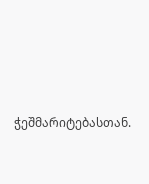ჭეშმარიტებასთან.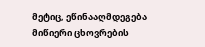მეტიც, ეწინააღმდეგება მიწიერი ცხოვრების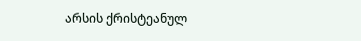არსის ქრისტეანულ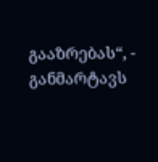გააზრებას“, - განმარტავს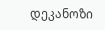დეკანოზი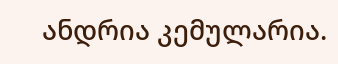ანდრია კემულარია.